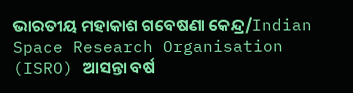ଭାରତୀୟ ମହାକାଶ ଗବେଷଣା କେନ୍ଦ୍ର/Indian Space Research Organisation (ISRO) ଆସନ୍ତା ବର୍ଷ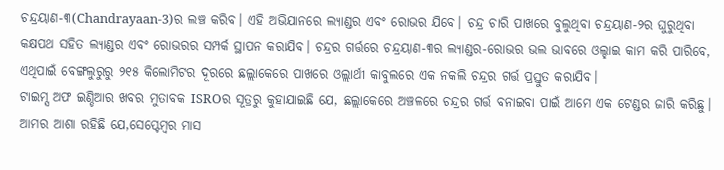ଚନ୍ଦ୍ରୟାଣ-୩(Chandrayaan-3)ର ଲଞ୍ଚ କରିବ। ଏହି ଅଭିଯାନରେ ଲ୍ୟାଣ୍ଡର ଏବଂ ରୋଭର ଯିବେ। ଚନ୍ଦ୍ର ଚାରି ପାଖରେ ବୁଲୁଥିବା ଚନ୍ଦ୍ରୟାଣ-୨ର ଘୁରୁଥିବା କକ୍ଷପଥ ସହିତ ଲ୍ୟାଣ୍ଡର ଏବଂ ରୋଭରର ସମ୍ପର୍କ ସ୍ଥାପନ କରାଯିବ। ଚନ୍ଦ୍ରର ଗର୍ତ୍ତରେ ଚନ୍ଦ୍ରୟାଣ-୩ର ଲ୍ୟାଣ୍ଡର-ରୋଭର ଭଲ ଭାବରେ ଓଲ୍ହାଇ କାମ କରି ପାରିବେ, ଏଥିପାଇଁ ବେଙ୍ଗଲୁରୁରୁ ୨୧୫ କିଲୋମିଟର ଦୂରରେ ଛଲ୍ଲାକେରେ ପାଖରେ ଓଲ୍ଲାର୍ଥୀ କାବୁଲରେ ଏକ ନକଲି ଚନ୍ଦ୍ରର ଗର୍ତ୍ତ ପ୍ରସ୍ତୁତ କରାଯିବ।
ଟାଇମ୍ସ ଅଫ ଇଣ୍ଡିଆର ଖବର ମୁତାବକ ISROର ସୂତ୍ରରୁ କୁହାଯାଇଛି ଯେ, ଛଲ୍ଲାକେରେ ଅଞ୍ଚଳରେ ଚନ୍ଦ୍ରର ଗର୍ତ୍ତ ବନାଇବା ପାଇଁ ଆମେ ଏକ ଟେଣ୍ଡର ଜାରି କରିଛୁ। ଆମର ଆଶା ରହିଛି ଯେ,ସେପ୍ଟେମ୍ବର ମାସ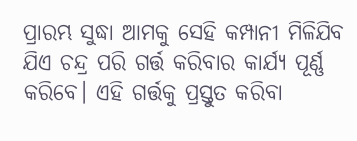ପ୍ରାରମ୍ଭ ସୁଦ୍ଧା ଆମକୁ ସେହି କମ୍ପାନୀ ମିଳିଯିବ ଯିଏ ଚନ୍ଦ୍ର ପରି ଗର୍ତ୍ତ କରିବାର କାର୍ଯ୍ୟ ପୂର୍ଣ୍ଣ କରିବେ। ଏହି ଗର୍ତ୍ତକୁ ପ୍ରସ୍ତୁତ କରିବା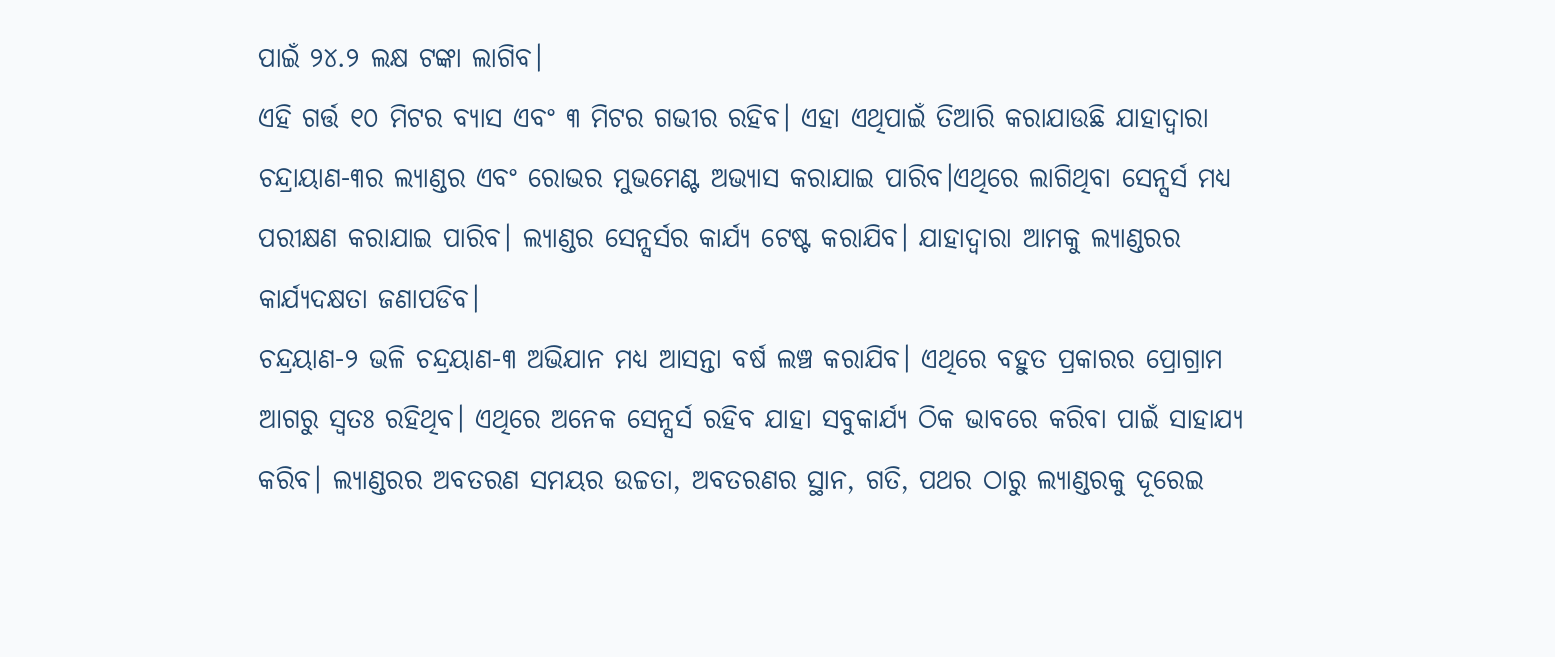ପାଇଁ ୨୪.୨ ଲକ୍ଷ ଟଙ୍କା ଲାଗିବ।
ଏହି ଗର୍ତ୍ତ ୧୦ ମିଟର ବ୍ୟାସ ଏବଂ ୩ ମିଟର ଗଭୀର ରହିବ। ଏହା ଏଥିପାଇଁ ତିଆରି କରାଯାଉଛି ଯାହାଦ୍ୱାରା ଚନ୍ଦ୍ରାୟାଣ-୩ର ଲ୍ୟାଣ୍ଡର ଏବଂ ରୋଭର ମୁଭମେଣ୍ଟ ଅଭ୍ୟାସ କରାଯାଇ ପାରିବ।ଏଥିରେ ଲାଗିଥିବା ସେନ୍ସର୍ସ ମଧ୍ୟ ପରୀକ୍ଷଣ କରାଯାଇ ପାରିବ। ଲ୍ୟାଣ୍ଡର ସେନ୍ସର୍ସର କାର୍ଯ୍ୟ ଟେଷ୍ଟ କରାଯିବ। ଯାହାଦ୍ୱାରା ଆମକୁ ଲ୍ୟାଣ୍ଡରର କାର୍ଯ୍ୟଦକ୍ଷତା ଜଣାପଡିବ।
ଚନ୍ଦ୍ରୟାଣ-୨ ଭଳି ଚନ୍ଦ୍ରୟାଣ-୩ ଅଭିଯାନ ମଧ୍ୟ ଆସନ୍ତା ବର୍ଷ ଲଞ୍ଚ କରାଯିବ। ଏଥିରେ ବହୁତ ପ୍ରକାରର ପ୍ରୋଗ୍ରାମ ଆଗରୁ ସ୍ୱତଃ ରହିଥିବ। ଏଥିରେ ଅନେକ ସେନ୍ସର୍ସ ରହିବ ଯାହା ସବୁକାର୍ଯ୍ୟ ଠିକ ଭାବରେ କରିବା ପାଇଁ ସାହାଯ୍ୟ କରିବ। ଲ୍ୟାଣ୍ଡରର ଅବତରଣ ସମୟର ଉଚ୍ଚତା, ଅବତରଣର ସ୍ଥାନ, ଗତି, ପଥର ଠାରୁ ଲ୍ୟାଣ୍ଡରକୁ ଦୂରେଇ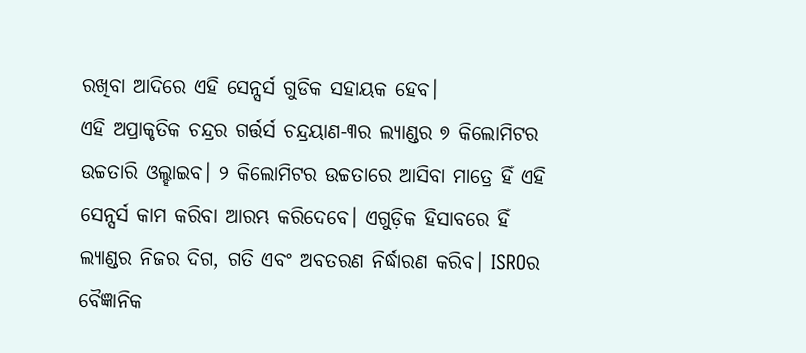ରଖିବା ଆଦିରେ ଏହି ସେନ୍ସର୍ସ ଗୁଡିକ ସହାୟକ ହେବ।
ଏହି ଅପ୍ରାକୃତିକ ଚନ୍ଦ୍ରର ଗର୍ତ୍ତର୍ସ ଚନ୍ଦ୍ରୟାଣ-୩ର ଲ୍ୟାଣ୍ଡର ୭ କିଲୋମିଟର ଉଚ୍ଚତାରି ଓଲ୍ହାଇବ। ୨ କିଲୋମିଟର ଉଚ୍ଚତାରେ ଆସିବା ମାତ୍ରେ ହିଁ ଏହି ସେନ୍ସର୍ସ କାମ କରିବା ଆରମ୍ଭ କରିଦେବେ। ଏଗୁଡ଼ିକ ହିସାବରେ ହିଁ ଲ୍ୟାଣ୍ଡର ନିଜର ଦିଗ, ଗତି ଏବଂ ଅବତରଣ ନିର୍ଦ୍ଧାରଣ କରିବ। ISROର ବୈଜ୍ଞାନିକ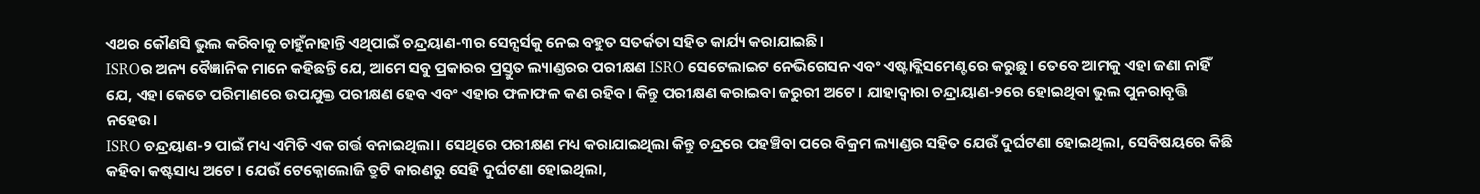ଏଥର କୌଣସି ଭୁଲ କରିବାକୁ ଚାହୁଁନାହାନ୍ତି ଏଥିପାଇଁ ଚନ୍ଦ୍ରୟାଣ-୩ର ସେନ୍ସର୍ସକୁ ନେଇ ବହୁତ ସତର୍କତା ସହିତ କାର୍ଯ୍ୟ କରାଯାଇଛି।
ISROର ଅନ୍ୟ ବୈଜ୍ଞାନିକ ମାନେ କହିଛନ୍ତି ଯେ, ଆମେ ସବୁ ପ୍ରକାରର ପ୍ରସ୍ତୁତ ଲ୍ୟାଣ୍ଡରର ପରୀକ୍ଷଣ ISRO ସେଟେଲାଇଟ ନେଭିଗେସନ ଏବଂ ଏଷ୍ଟାବ୍ଲିସମେଣ୍ଟରେ କରୁଛୁ। ତେବେ ଆମକୁ ଏହା ଜଣା ନାହିଁ ଯେ, ଏହା କେତେ ପରିମାଣରେ ଉପଯୁକ୍ତ ପରୀକ୍ଷଣ ହେବ ଏବଂ ଏହାର ଫଳାଫଳ କଣ ରହିବ। କିନ୍ତୁ ପରୀକ୍ଷଣ କରାଇବା ଜରୁରୀ ଅଟେ। ଯାହାଦ୍ୱାରା ଚନ୍ଦ୍ରାୟାଣ-୨ରେ ହୋଇଥିବା ଭୁଲ ପୁନରାବୃତ୍ତି ନହେଉ।
ISRO ଚନ୍ଦ୍ରୟାଣ-୨ ପାଇଁ ମଧ୍ୟ ଏମିତି ଏକ ଗର୍ତ୍ତ ବନାଇଥିଲା। ସେଥିରେ ପରୀକ୍ଷଣ ମଧ୍ୟ କରାଯାଇଥିଲା କିନ୍ତୁ ଚନ୍ଦ୍ରରେ ପହଞ୍ଚିବା ପରେ ବିକ୍ରମ ଲ୍ୟାଣ୍ଡର ସହିତ ଯେଉଁ ଦୁର୍ଘଟଣା ହୋଇଥିଲା, ସେବିଷୟରେ କିଛି କହିବା କଷ୍ଟସାଧ୍ୟ ଅଟେ। ଯେଉଁ ଟେକ୍ନୋଲୋଜି ତ୍ରୁଟି କାରଣରୁ ସେହି ଦୁର୍ଘଟଣା ହୋଇଥିଲା,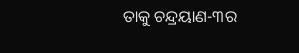ତାକୁ ଚନ୍ଦ୍ରୟାଣ-୩ର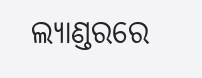ଲ୍ୟାଣ୍ଡରରେ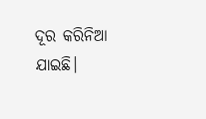ଦୂର କରିନିଆ ଯାଇଛି।